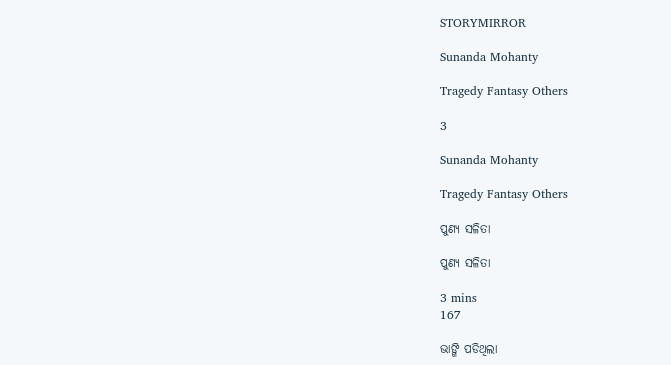STORYMIRROR

Sunanda Mohanty

Tragedy Fantasy Others

3

Sunanda Mohanty

Tragedy Fantasy Others

ପୁଣ୍ୟ ସଳିତା

ପୁଣ୍ୟ ସଳିତା

3 mins
167

ଭାଙ୍ଗି ପଡିଥିଲା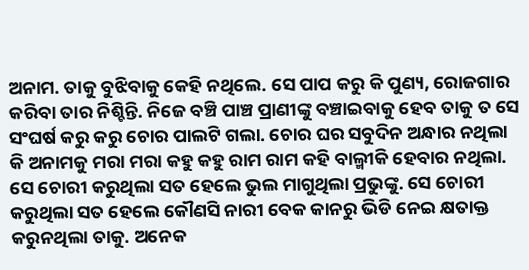ଅନାମ. ତାକୁ ବୁଝିବାକୁ କେହି ନଥିଲେ. ସେ ପାପ କରୁ କି ପୁଣ୍ୟ, ରୋଜଗାର କରିବା ତାର ନିଶ୍ଚିନ୍ତି. ନିଜେ ବଞ୍ଚି ପାଞ୍ଚ ପ୍ରାଣୀଙ୍କୁ ବଞ୍ଚାଇବାକୁ ହେବ ତାକୁ ତ ସେ ସଂଘର୍ଷ କରୁ କରୁ ଚୋର ପାଲଟି ଗଲା. ଚୋର ଘର ସବୁଦିନ ଅନ୍ଧାର ନଥିଲା କି ଅନାମକୁ ମରା ମରା କହୁ କହୁ ରାମ ରାମ କହି ବାଲ୍ମୀକି ହେବାର ନଥିଲା. ସେ ଚୋରୀ କରୁଥିଲା ସତ ହେଲେ ଭୁଲ ମାଗୁଥିଲା ପ୍ରଭୁଙ୍କୁ. ସେ ଚୋରୀ କରୁଥିଲା ସତ ହେଲେ କୌଣସି ନାରୀ ବେକ କାନରୁ ଭିଡି ନେଇ କ୍ଷତାକ୍ତ କରୁନଥିଲା ତାକୁ. ଅନେକ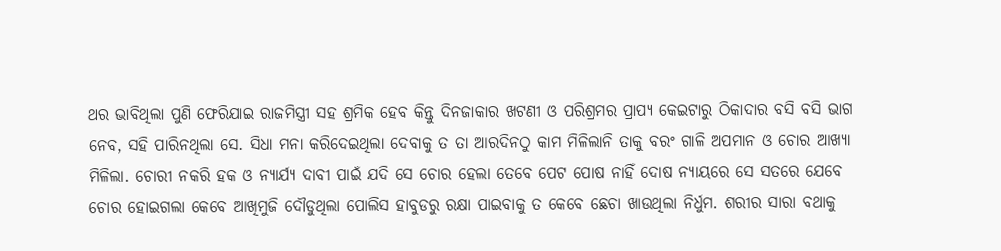ଥର ଭାବିଥିଲା ପୁଣି ଫେରିଯାଇ ରାଜମିସ୍ତ୍ରୀ ସହ ଶ୍ରମିକ ହେବ କିନ୍ତୁ ଦିନଜାକାର ଖଟଣୀ ଓ ପରିଶ୍ରମର ପ୍ରାପ୍ୟ କେଇଟାରୁ ଠିକାଦାର ବସି ବସି ଭାଗ ନେବ, ସହି ପାରିନଥିଲା ସେ. ସିଧା ମନା କରିଦେଇଥିଲା ଦେବାକୁ ତ ତା ଆରଦିନଠୁ କାମ ମିଳିଲାନି ତାକୁ ବରଂ ଗାଳି ଅପମାନ ଓ ଚୋର ଆଖ୍ୟା ମିଳିଲା. ଚୋରୀ ନକରି ହକ ଓ ନ୍ୟାର୍ଯ୍ୟ ଦାବୀ ପାଇଁ ଯଦି ସେ ଚୋର ହେଲା ତେବେ ପେଟ ପୋଷ ନାହିଁ ଦୋଷ ନ୍ୟାୟରେ ସେ ସତରେ ଯେବେ ଚୋର ହୋଇଗଲା କେବେ ଆଖିମୁଜି ଦୌଡୁଥିଲା ପୋଲିସ ହାବୁଡରୁ ରକ୍ଷା ପାଇବାକୁ ତ କେବେ ଛେଚା ଖାଉଥିଲା ନିର୍ଧୁମ. ଶରୀର ସାରା ବଥାକୁ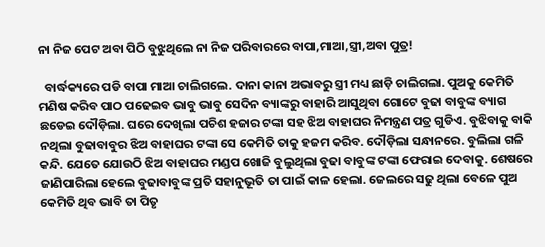ନା ନିଜ ପେଟ ଅବା ପିଠି ବୁଝୁଥିଲେ ନା ନିଜ ପରିବାରରେ ବାପା,ମାଆ,ସ୍ତ୍ରୀ,ଅବା ପୁତ୍ର!

  ବାର୍ଦ୍ଧକ୍ୟରେ ପଡି ବାପା ମାଆ ଚାଲିଗଲେ. ଦାନା କାନା ଅଭାବରୁ ସ୍ତ୍ରୀ ମଧ୍ୟ ଛାଡ଼ି ଚାଲିଗଲା. ପୁଅକୁ କେମିତି ମଣିଷ କରିବ ପାଠ ପଢେଇବ ଭାବୁ ଭାବୁ ସେଦିନ ବ୍ୟାଙ୍କରୁ ବାହାରି ଆସୁଥିବା ଗୋଟେ ବୁଢା ବାବୁଙ୍କ ବ୍ୟାଗ ଛଡେଇ ଦୌଡ଼ିଲା. ଘରେ ଦେଖିଲା ପଚିଶ ହଜାର ଟଙ୍କା ସହ ଝିଅ ବାହାଘର ନିମନ୍ତ୍ରଣ ପତ୍ର ଗୁଡିଏ. ବୁଝିବାକୁ ବାକି ନଥିଲା ବୁଢାବାବୁର ଝିଅ ବାହାଘର ଟଙ୍କା ସେ କେମିତି ତାକୁ ହଜମ କରିବ. ଦୌଡ଼ିଲା ସନ୍ଧାନରେ. ବୁଲିଲା ଗଳି କନ୍ଦି. ଯେତେ ଯୋଉଠି ଝିଅ ବାହାଘର ମଣ୍ଡପ ଖୋଜି ବୁଲୁଥିଲା ବୁଢା ବାବୁଙ୍କ ଟଙ୍କା ଫେରାଇ ଦେବାକୁ. ଶେଷରେ ଜାଣିପାରିଲା ହେଲେ ବୁଢାବାବୁଙ୍କ ପ୍ରତି ସହାନୁଭୂତି ତା ପାଇଁ କାଳ ହେଲା. ଜେଲରେ ସଢୁ ଥିଲା ବେଳେ ପୁଅ କେମିତି ଥିବ ଭାବି ତା ପିତୃ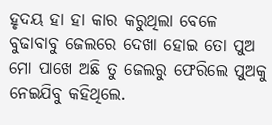ହୃଦୟ ହା ହା କାର କରୁଥିଲା ବେଳେ ବୁଢାବାବୁ ଜେଲରେ ଦେଖା ହୋଇ ତୋ ପୁଅ ମୋ ପାଖେ ଅଛି ତୁ ଜେଲରୁ ଫେରିଲେ ପୁଅକୁ ନେଇଯିବୁ କହିଥିଲେ.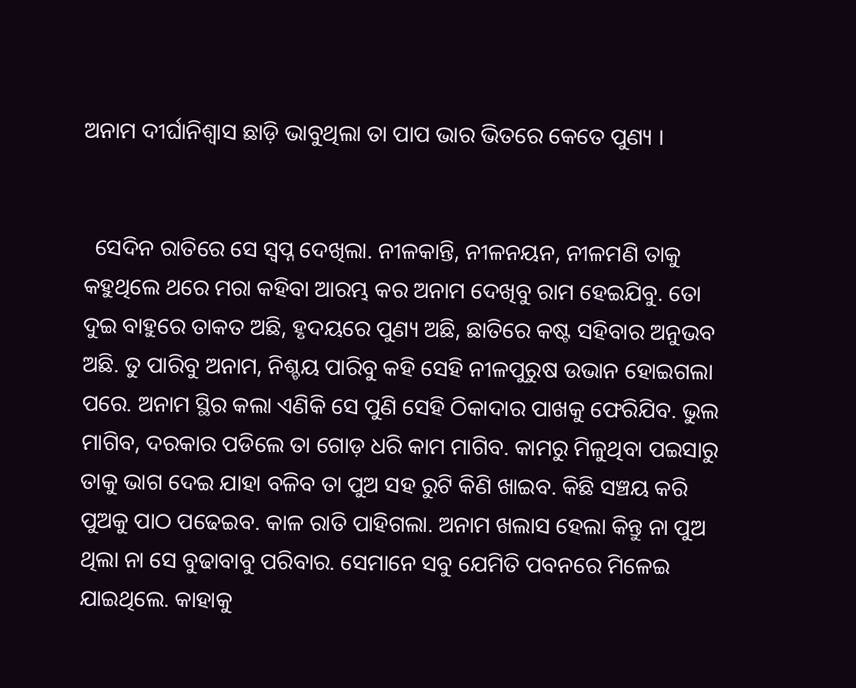ଅନାମ ଦୀର୍ଘାନିଶ୍ୱାସ ଛାଡ଼ି ଭାବୁଥିଲା ତା ପାପ ଭାର ଭିତରେ କେତେ ପୁଣ୍ୟ ।


  ସେଦିନ ରାତିରେ ସେ ସ୍ବପ୍ନ ଦେଖିଲା. ନୀଳକାନ୍ତି, ନୀଳନୟନ, ନୀଳମଣି ତାକୁ କହୁଥିଲେ ଥରେ ମରା କହିବା ଆରମ୍ଭ କର ଅନାମ ଦେଖିବୁ ରାମ ହେଇଯିବୁ. ତୋ ଦୁଇ ବାହୁରେ ତାକତ ଅଛି, ହୃଦୟରେ ପୁଣ୍ୟ ଅଛି, ଛାତିରେ କଷ୍ଟ ସହିବାର ଅନୁଭବ ଅଛି. ତୁ ପାରିବୁ ଅନାମ, ନିଶ୍ଚୟ ପାରିବୁ କହି ସେହି ନୀଳପୁରୁଷ ଉଭାନ ହୋଇଗଲା ପରେ. ଅନାମ ସ୍ଥିର କଲା ଏଣିକି ସେ ପୁଣି ସେହି ଠିକାଦାର ପାଖକୁ ଫେରିଯିବ. ଭୁଲ ମାଗିବ, ଦରକାର ପଡିଲେ ତା ଗୋଡ଼ ଧରି କାମ ମାଗିବ. କାମରୁ ମିଳୁଥିବା ପଇସାରୁ ତାକୁ ଭାଗ ଦେଇ ଯାହା ବଳିବ ତା ପୁଅ ସହ ରୁଟି କିଣି ଖାଇବ. କିଛି ସଞ୍ଚୟ କରି ପୁଅକୁ ପାଠ ପଢେଇବ. କାଳ ରାତି ପାହିଗଲା. ଅନାମ ଖଲାସ ହେଲା କିନ୍ତୁ ନା ପୁଅ ଥିଲା ନା ସେ ବୁଢାବାବୁ ପରିବାର. ସେମାନେ ସବୁ ଯେମିତି ପବନରେ ମିଳେଇ ଯାଇଥିଲେ. କାହାକୁ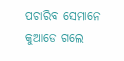ପଚାରିବ ସେମାନେ କୁଆଡେ ଗଲେ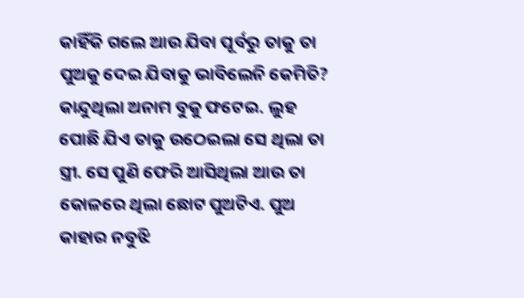କାହିଁକି ଗଲେ ଆଉ ଯିବା ପୂର୍ବରୁ ତାକୁ ତା ପୁଅକୁ ଦେଇ ଯିବାକୁ ଭାବିଲେନି କେମିତି? କାନ୍ଦୁଥିଲା ଅନାମ ବୁକୁ ଫଟେଇ. ଲୁହ ପୋଛି ଯିଏ ତାକୁ ଉଠେଇଲା ସେ ଥିଲା ତା ସ୍ତ୍ରୀ. ସେ ପୁଣି ଫେରି ଆସିଥିଲା ଆଉ ତା କୋଳରେ ଥିଲା ଛୋଟ ପୁଅଟିଏ. ପୁଅ କାହାର ନବୁଝି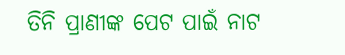ତିନି ପ୍ରାଣୀଙ୍କ ପେଟ ପାଇଁ ନାଟ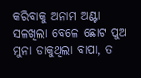କରିବାକୁ ଅନାମ ଅଣ୍ଟା ସଳଖିଲା ବେଳେ ଛୋଟ ପୁଅ ମୁନା ଡାକୁଥିଲା ବାପା, ତ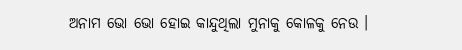ଅନାମ ଭୋ ଭୋ ହୋଇ କାନ୍ଦୁଥିଲା ମୁନାକୁ କୋଳକୁ ନେଉ ।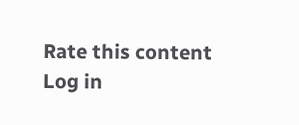Rate this content
Log in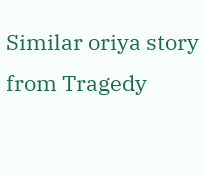Similar oriya story from Tragedy